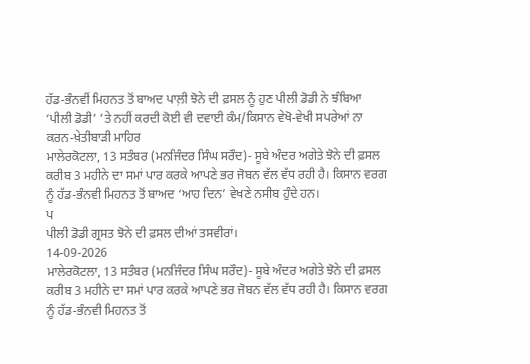ਹੱਡ-ਭੰਨਵੀਂ ਮਿਹਨਤ ਤੋਂ ਬਾਅਦ ਪਾਲ਼ੀ ਝੋਨੇ ਦੀ ਫ਼ਸਲ ਨੂੰ ਹੁਣ ਪੀਲੀ ਡੋਡੀ ਨੇ ਝੰਬਿਆ
‘ਪੀਲੀ ਡੋਡੀ’ ’ਤੇ ਨਹੀਂ ਕਰਦੀ ਕੋਈ ਵੀ ਦਵਾਈ ਕੰਮ/ਕਿਸਾਨ ਵੇਖੋ-ਵੇਖੀ ਸਪਰੇਆਂ ਨਾ ਕਰਨ-ਖ਼ੇਤੀਬਾੜੀ ਮਾਹਿਰ
ਮਾਲੇਰਕੋਟਲਾ, 13 ਸਤੰਬਰ (ਮਨਜਿੰਦਰ ਸਿੰਘ ਸਰੌਦ)- ਸੂਬੇ ਅੰਦਰ ਅਗੇਤੇ ਝੋਨੇ ਦੀ ਫ਼ਸਲ ਕਰੀਬ 3 ਮਹੀਨੇ ਦਾ ਸਮਾਂ ਪਾਰ ਕਰਕੇ ਆਪਣੇ ਭਰ ਜੋਬਨ ਵੱਲ ਵੱਧ ਰਹੀ ਹੈ। ਕਿਸਾਨ ਵਰਗ ਨੂੰ ਹੱਡ-ਭੰਨਵੀ ਮਿਹਨਤ ਤੋਂ ਬਾਅਦ ‘ਆਹ ਦਿਨ’ ਵੇਖਣੇ ਨਸੀਬ ਹੁੰਦੇ ਹਨ।
ਪ
ਪੀਲੀ ਡੋਡੀ ਗ੍ਰਸਤ ਝੋਨੇ ਦੀ ਫ਼ਸਲ ਦੀਆਂ ਤਸਵੀਰਾਂ।
14-09-2026
ਮਾਲੇਰਕੋਟਲਾ, 13 ਸਤੰਬਰ (ਮਨਜਿੰਦਰ ਸਿੰਘ ਸਰੌਦ)- ਸੂਬੇ ਅੰਦਰ ਅਗੇਤੇ ਝੋਨੇ ਦੀ ਫ਼ਸਲ ਕਰੀਬ 3 ਮਹੀਨੇ ਦਾ ਸਮਾਂ ਪਾਰ ਕਰਕੇ ਆਪਣੇ ਭਰ ਜੋਬਨ ਵੱਲ ਵੱਧ ਰਹੀ ਹੈ। ਕਿਸਾਨ ਵਰਗ ਨੂੰ ਹੱਡ-ਭੰਨਵੀ ਮਿਹਨਤ ਤੋਂ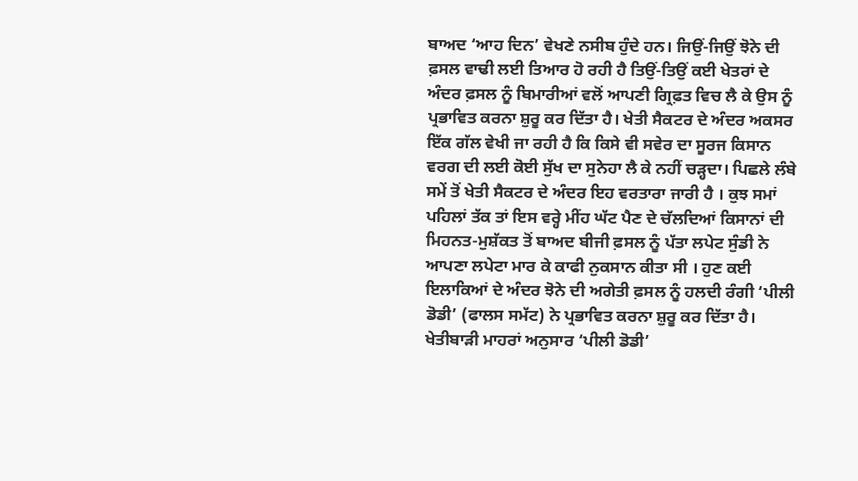ਬਾਅਦ ‘ਆਹ ਦਿਨ’ ਵੇਖਣੇ ਨਸੀਬ ਹੁੰਦੇ ਹਨ। ਜਿਉਂ-ਜਿਉਂ ਝੋਨੇ ਦੀ ਫ਼ਸਲ ਵਾਢੀ ਲਈ ਤਿਆਰ ਹੋ ਰਹੀ ਹੈ ਤਿਉਂ-ਤਿਉਂ ਕਈ ਖੇਤਰਾਂ ਦੇ ਅੰਦਰ ਫ਼ਸਲ ਨੂੰ ਬਿਮਾਰੀਆਂ ਵਲੋਂ ਆਪਣੀ ਗ੍ਰਿਫ਼ਤ ਵਿਚ ਲੈ ਕੇ ਉਸ ਨੂੰ ਪ੍ਰਭਾਵਿਤ ਕਰਨਾ ਸ਼ੁਰੂ ਕਰ ਦਿੱਤਾ ਹੈ। ਖੇਤੀ ਸੈਕਟਰ ਦੇ ਅੰਦਰ ਅਕਸਰ ਇੱਕ ਗੱਲ ਵੇਖੀ ਜਾ ਰਹੀ ਹੈ ਕਿ ਕਿਸੇ ਵੀ ਸਵੇਰ ਦਾ ਸੂਰਜ ਕਿਸਾਨ ਵਰਗ ਦੀ ਲਈ ਕੋਈ ਸੁੱਖ ਦਾ ਸੁਨੇਹਾ ਲੈ ਕੇ ਨਹੀਂ ਚੜ੍ਹਦਾ। ਪਿਛਲੇ ਲੰਬੇ ਸਮੇਂ ਤੋਂ ਖੇਤੀ ਸੈਕਟਰ ਦੇ ਅੰਦਰ ਇਹ ਵਰਤਾਰਾ ਜਾਰੀ ਹੈ । ਕੁਝ ਸਮਾਂ ਪਹਿਲਾਂ ਤੱਕ ਤਾਂ ਇਸ ਵਰ੍ਹੇ ਮੀਂਹ ਘੱਟ ਪੈਣ ਦੇ ਚੱਲਦਿਆਂ ਕਿਸਾਨਾਂ ਦੀ ਮਿਹਨਤ-ਮੁਸ਼ੱਕਤ ਤੋਂ ਬਾਅਦ ਬੀਜੀ ਫ਼ਸਲ ਨੂੰ ਪੱਤਾ ਲਪੇਟ ਸੁੰਡੀ ਨੇ ਆਪਣਾ ਲਪੇਟਾ ਮਾਰ ਕੇ ਕਾਫੀ ਨੁਕਸਾਨ ਕੀਤਾ ਸੀ । ਹੁਣ ਕਈ ਇਲਾਕਿਆਂ ਦੇ ਅੰਦਰ ਝੋਨੇ ਦੀ ਅਗੇਤੀ ਫ਼ਸਲ ਨੂੰ ਹਲਦੀ ਰੰਗੀ ‘ਪੀਲੀ ਡੋਡੀ’ (ਫਾਲਸ ਸਮੱਟ) ਨੇ ਪ੍ਰਭਾਵਿਤ ਕਰਨਾ ਸ਼ੁਰੂ ਕਰ ਦਿੱਤਾ ਹੈ। ਖੇਤੀਬਾੜੀ ਮਾਹਰਾਂ ਅਨੁਸਾਰ ‘ਪੀਲੀ ਡੋਡੀ’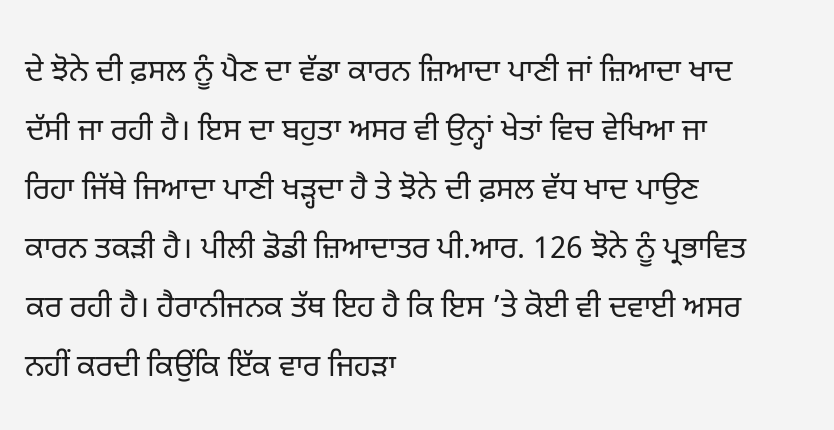ਦੇ ਝੋਨੇ ਦੀ ਫ਼ਸਲ ਨੂੰ ਪੈਣ ਦਾ ਵੱਡਾ ਕਾਰਨ ਜ਼ਿਆਦਾ ਪਾਣੀ ਜਾਂ ਜ਼ਿਆਦਾ ਖਾਦ ਦੱਸੀ ਜਾ ਰਹੀ ਹੈ। ਇਸ ਦਾ ਬਹੁਤਾ ਅਸਰ ਵੀ ਉਨ੍ਹਾਂ ਖੇਤਾਂ ਵਿਚ ਵੇਖਿਆ ਜਾ ਰਿਹਾ ਜਿੱਥੇ ਜਿਆਦਾ ਪਾਣੀ ਖੜ੍ਹਦਾ ਹੈ ਤੇ ਝੋਨੇ ਦੀ ਫ਼ਸਲ ਵੱਧ ਖਾਦ ਪਾਉਣ ਕਾਰਨ ਤਕੜੀ ਹੈ। ਪੀਲੀ ਡੋਡੀ ਜ਼ਿਆਦਾਤਰ ਪੀ.ਆਰ. 126 ਝੋਨੇ ਨੂੰ ਪ੍ਰਭਾਵਿਤ ਕਰ ਰਹੀ ਹੈ। ਹੈਰਾਨੀਜਨਕ ਤੱਥ ਇਹ ਹੈ ਕਿ ਇਸ ’ਤੇ ਕੋਈ ਵੀ ਦਵਾਈ ਅਸਰ ਨਹੀਂ ਕਰਦੀ ਕਿਉਂਕਿ ਇੱਕ ਵਾਰ ਜਿਹੜਾ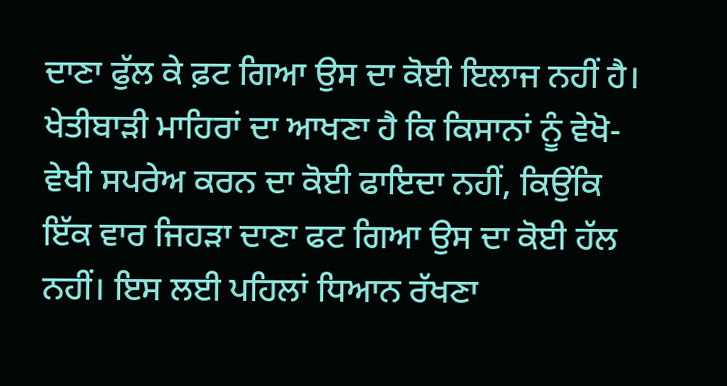ਦਾਣਾ ਫੁੱਲ ਕੇ ਫ਼ਟ ਗਿਆ ਉਸ ਦਾ ਕੋਈ ਇਲਾਜ ਨਹੀਂ ਹੈ। ਖੇਤੀਬਾੜੀ ਮਾਹਿਰਾਂ ਦਾ ਆਖਣਾ ਹੈ ਕਿ ਕਿਸਾਨਾਂ ਨੂੰ ਵੇਖੋ-ਵੇਖੀ ਸਪਰੇਅ ਕਰਨ ਦਾ ਕੋਈ ਫਾਇਦਾ ਨਹੀਂ, ਕਿਉਂਕਿ ਇੱਕ ਵਾਰ ਜਿਹੜਾ ਦਾਣਾ ਫਟ ਗਿਆ ਉਸ ਦਾ ਕੋਈ ਹੱਲ ਨਹੀਂ। ਇਸ ਲਈ ਪਹਿਲਾਂ ਧਿਆਨ ਰੱਖਣਾ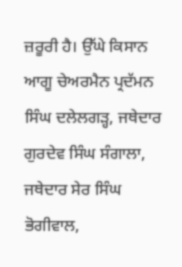ਜ਼ਰੂਰੀ ਹੈ। ਉੱਘੇ ਕਿਸਾਨ ਆਗੂ ਚੇਅਰਮੈਨ ਪ੍ਰਦੱਮਨ ਸਿੰਘ ਦਲੇਲਗੜ੍ਹ, ਜਥੇਦਾਰ ਗੁਰਦੇਵ ਸਿੰਘ ਸੰਗਾਲਾ, ਜਥੇਦਾਰ ਸੇਰ ਸਿੰਘ ਭੋਗੀਵਾਲ,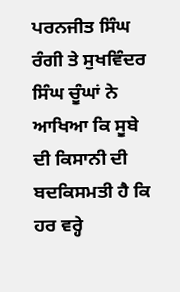ਪਰਨਜੀਤ ਸਿੰਘ ਰੰਗੀ ਤੇ ਸੁਖਵਿੰਦਰ ਸਿੰਘ ਚੂੰਘਾਂ ਨੇ ਆਖਿਆ ਕਿ ਸੂਬੇ ਦੀ ਕਿਸਾਨੀ ਦੀ ਬਦਕਿਸਮਤੀ ਹੈ ਕਿ ਹਰ ਵਰ੍ਹੇ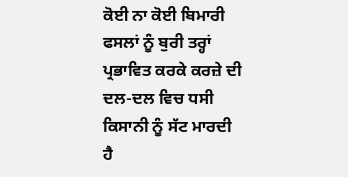ਕੋਈ ਨਾ ਕੋਈ ਬਿਮਾਰੀ ਫਸਲਾਂ ਨੂੰ ਬੁਰੀ ਤਰ੍ਹਾਂ ਪ੍ਰਭਾਵਿਤ ਕਰਕੇ ਕਰਜ਼ੇ ਦੀ ਦਲ-ਦਲ ਵਿਚ ਧਸੀ ਕਿਸਾਨੀ ਨੂੰ ਸੱਟ ਮਾਰਦੀ ਹੈ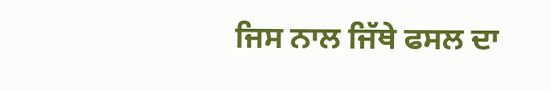ਜਿਸ ਨਾਲ ਜਿੱਥੇ ਫਸਲ ਦਾ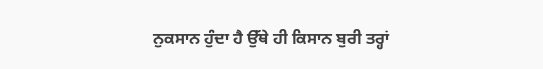ਨੁਕਸਾਨ ਹੁੰਦਾ ਹੈ ਉੱਥੇ ਹੀ ਕਿਸਾਨ ਬੁਰੀ ਤਰ੍ਹਾਂ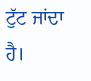ਟੁੱਟ ਜਾਂਦਾ ਹੈ।